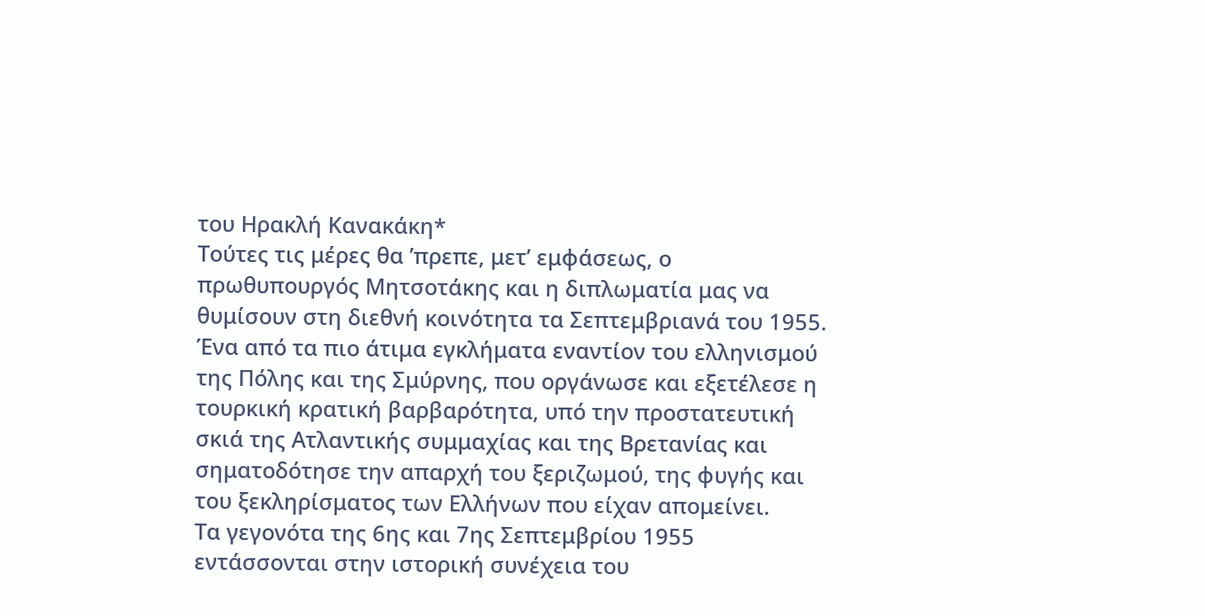του Ηρακλή Κανακάκη*
Τούτες τις μέρες θα ’πρεπε, μετ’ εμφάσεως, ο πρωθυπουργός Μητσοτάκης και η διπλωματία μας να θυμίσουν στη διεθνή κοινότητα τα Σεπτεμβριανά του 1955. Ένα από τα πιο άτιμα εγκλήματα εναντίον του ελληνισμού της Πόλης και της Σμύρνης, που οργάνωσε και εξετέλεσε η τουρκική κρατική βαρβαρότητα, υπό την προστατευτική σκιά της Ατλαντικής συμμαχίας και της Βρετανίας και σηματοδότησε την απαρχή του ξεριζωμού, της φυγής και του ξεκληρίσματος των Ελλήνων που είχαν απομείνει.
Τα γεγονότα της 6ης και 7ης Σεπτεμβρίου 1955 εντάσσονται στην ιστορική συνέχεια του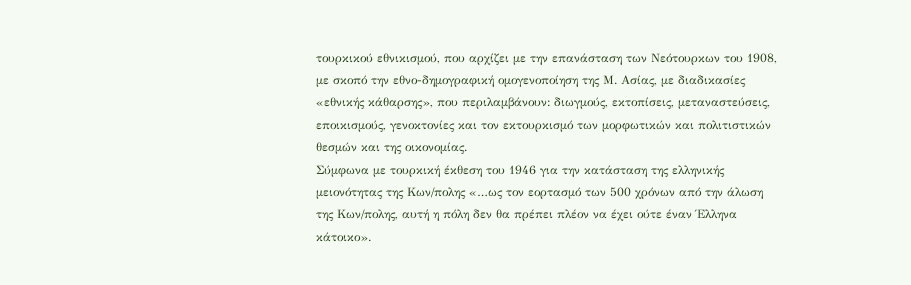τουρκικού εθνικισμού, που αρχίζει με την επανάσταση των Νεότουρκων του 1908, με σκοπό την εθνο-δημογραφική ομογενοποίηση της Μ. Ασίας, με διαδικασίες «εθνικής κάθαρσης», που περιλαμβάνουν: διωγμούς, εκτοπίσεις, μεταναστεύσεις, εποικισμούς, γενοκτονίες και τον εκτουρκισμό των μορφωτικών και πολιτιστικών θεσμών και της οικονομίας.
Σύμφωνα με τουρκική έκθεση του 1946 για την κατάσταση της ελληνικής μειονότητας της Κων/πολης «…ως τον εορτασμό των 500 χρόνων από την άλωση της Κων/πολης, αυτή η πόλη δεν θα πρέπει πλέον να έχει ούτε έναν Έλληνα κάτοικο».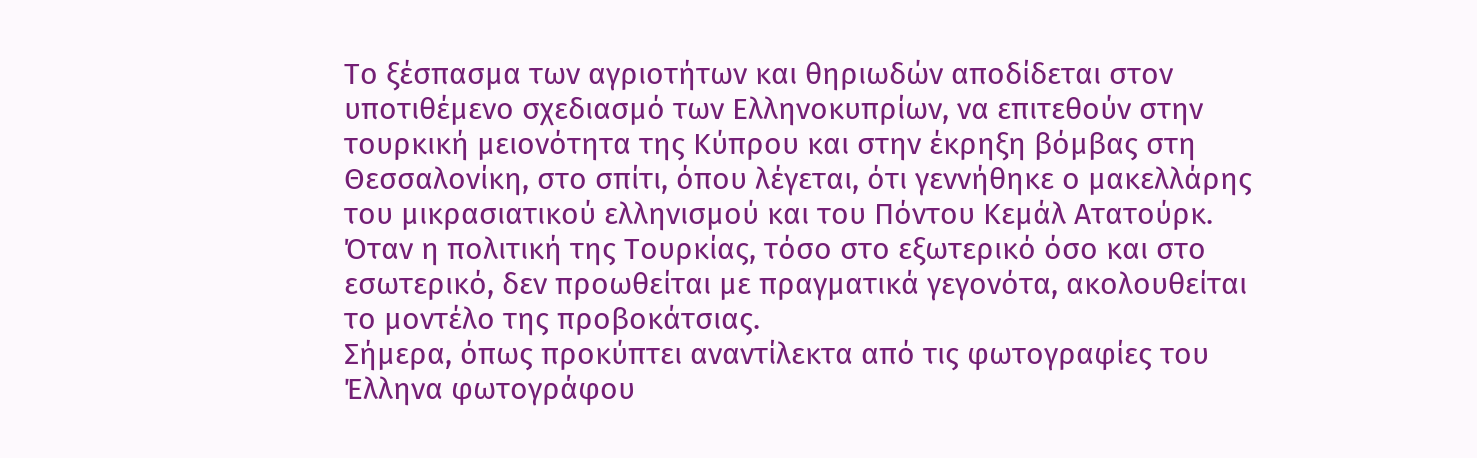Το ξέσπασμα των αγριοτήτων και θηριωδών αποδίδεται στον υποτιθέμενο σχεδιασμό των Ελληνοκυπρίων, να επιτεθούν στην τουρκική μειονότητα της Κύπρου και στην έκρηξη βόμβας στη Θεσσαλονίκη, στο σπίτι, όπου λέγεται, ότι γεννήθηκε ο μακελλάρης
του μικρασιατικού ελληνισμού και του Πόντου Κεμάλ Ατατούρκ.
Όταν η πολιτική της Τουρκίας, τόσο στο εξωτερικό όσο και στο εσωτερικό, δεν προωθείται με πραγματικά γεγονότα, ακολουθείται το μοντέλο της προβοκάτσιας.
Σήμερα, όπως προκύπτει αναντίλεκτα από τις φωτογραφίες του Έλληνα φωτογράφου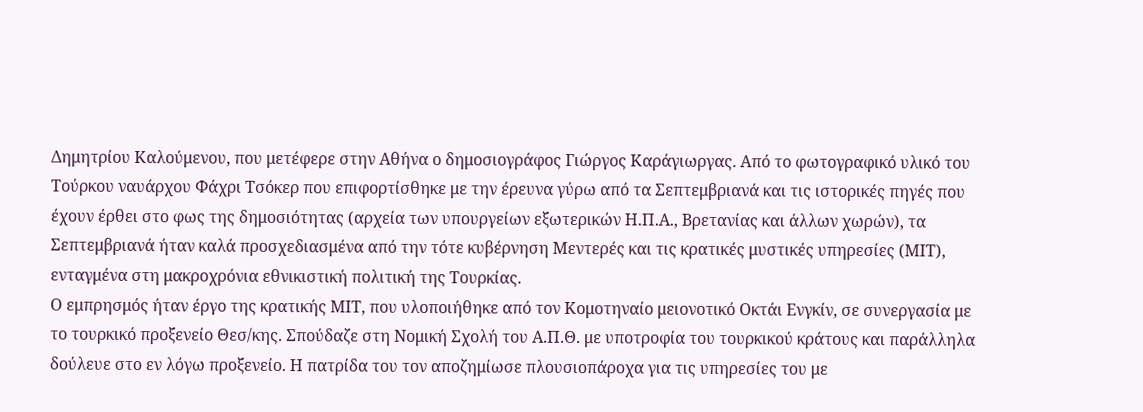Δημητρίου Καλούμενου, που μετέφερε στην Αθήνα ο δημοσιογράφος Γιώργος Καράγιωργας. Από το φωτογραφικό υλικό του Τούρκου ναυάρχου Φάχρι Τσόκερ που επιφορτίσθηκε με την έρευνα γύρω από τα Σεπτεμβριανά και τις ιστορικές πηγές που έχουν έρθει στο φως της δημοσιότητας (αρχεία των υπουργείων εξωτερικών Η.Π.Α., Βρετανίας και άλλων χωρών), τα Σεπτεμβριανά ήταν καλά προσχεδιασμένα από την τότε κυβέρνηση Μεντερές και τις κρατικές μυστικές υπηρεσίες (ΜΙΤ), ενταγμένα στη μακροχρόνια εθνικιστική πολιτική της Τουρκίας.
Ο εμπρησμός ήταν έργο της κρατικής ΜΙΤ, που υλοποιήθηκε από τον Κομοτηναίο μειονοτικό Οκτάι Ενγκίν, σε συνεργασία με το τουρκικό προξενείο Θεσ/κης. Σπούδαζε στη Νομική Σχολή του Α.Π.Θ. με υποτροφία του τουρκικού κράτους και παράλληλα δούλευε στο εν λόγω προξενείο. Η πατρίδα του τον αποζημίωσε πλουσιοπάροχα για τις υπηρεσίες του με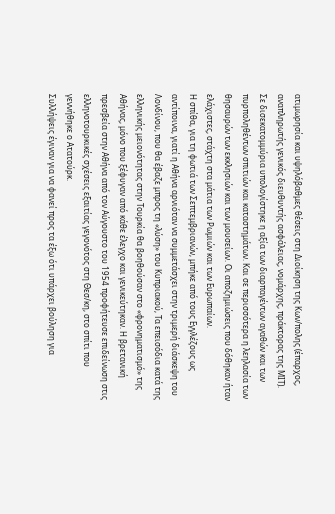ατιμωρησία και υψηλόβαθμες θέσεις στη Διοίκηση της Κων/πολης (έπαρχος, αναπληρωτής γενικός διευθυντής ασφάλειας, νομάρχης, πράκτορας της ΜΙΤ).
Σε δισεκατομμύρια υπολογίστηκε η αξία των διαρπαγέντων αγαθών και των πυρποληθέντων σπιτιών και καταστημάτων. Και σε περισσότερα η λεηλασία των θησαυρών των εκκλησιών και των μουσείων. Οι αποζημιώσεις που δόθηκαν ήταν ελάχιστες, στάχτη στα μάτια των Ρωμιών και των Ευρωπαίων.
Η σπίθα, για τη φωτιά των Σεπτεμβριανών, μπήκε από τους Εγγλέζους ως αντίποινα, γιατί η Αθήνα αρνιόταν να συμμετάσχει στην τριμερή διάσκεψη του Λονδίνου, που θα έβαζε μπρος τη «λύση» του Κυπριακού, Τα επεισόδια κατά της ελληνικής μειονότητας στην Τουρκία θα βοηθούσαν στο «φρονηματισμό» της Αθήνας, μόνο που ξέφυγαν από κάθε έλεγχο και γενικεύτηκαν. Η βρετανική πρεσβεία στην Αθήνα από τον Αύγουστο του 1954 προφήτευσε επιδείνωση στις ελληνοτουρκικές σχέσεις εξαιτίας γεγονότος στη Θεσ/κη, στο σπίτι που γεννήθηκε ο Ατατούρκ.
Συλλήψεις έγιναν για να φανεί προς τα έξω ότι υπάρχει βούληση για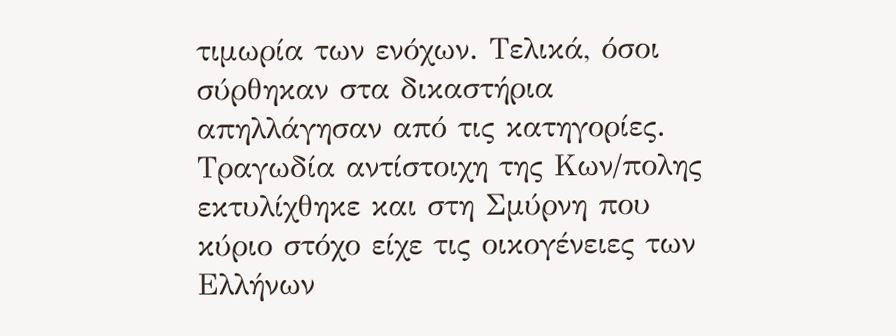τιμωρία των ενόχων. Τελικά, όσοι σύρθηκαν στα δικαστήρια απηλλάγησαν από τις κατηγορίες.
Τραγωδία αντίστοιχη της Κων/πολης εκτυλίχθηκε και στη Σμύρνη που κύριο στόχο είχε τις οικογένειες των Ελλήνων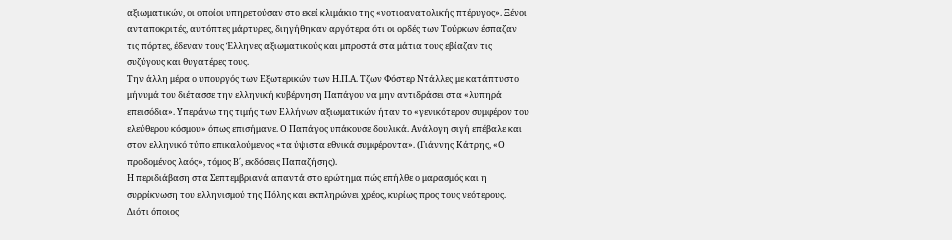αξιωματικών, οι οποίοι υπηρετούσαν στο εκεί κλιμάκιο της «νοτιοανατολικής πτέρυγος». Ξένοι ανταποκριτές, αυτόπτες μάρτυρες, διηγήθηκαν αργότερα ότι οι ορδές των Τούρκων έσπαζαν τις πόρτες, έδεναν τους Έλληνες αξιωματικούς και μπροστά στα μάτια τους εβίαζαν τις συζύγους και θυγατέρες τους.
Την άλλη μέρα ο υπουργός των Εξωτερικών των Η.Π.Α. Τζων Φόστερ Ντάλλες με κατάπτυστο μήνυμά του διέτασσε την ελληνική κυβέρνηση Παπάγου να μην αντιδράσει στα «λυπηρά επεισόδια». Υπεράνω της τιμής των Ελλήνων αξιωματικών ήταν το «γενικότερον συμφέρον του ελεύθερου κόσμου» όπως επισήμανε. Ο Παπάγος υπάκουσε δουλικά. Ανάλογη σιγή επέβαλε και στον ελληνικό τύπο επικαλούμενος «τα ύψιστα εθνικά συμφέροντα». (Γιάννης Κάτρης, «Ο προδομένος λαός», τόμος Β΄, εκδόσεις Παπαζήσης).
Η περιδιάβαση στα Σεπτεμβριανά απαντά στο ερώτημα πώς επήλθε ο μαρασμός και η συρρίκνωση του ελληνισμού της Πόλης και εκπληρώνει χρέος, κυρίως προς τους νεότερους.
Διότι όποιος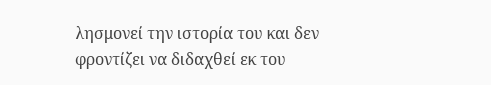λησμονεί την ιστορία του και δεν φροντίζει να διδαχθεί εκ του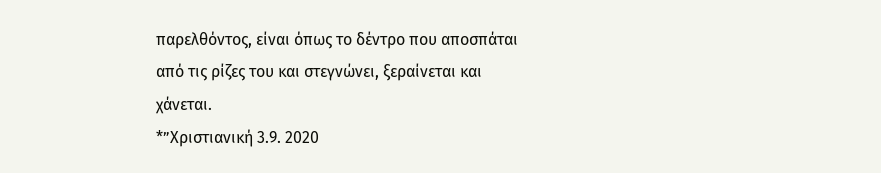παρελθόντος, είναι όπως το δέντρο που αποσπάται από τις ρίζες του και στεγνώνει, ξεραίνεται και χάνεται.
*”Χριστιανική 3.9. 2020